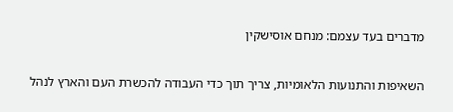מדברים בעד עצמם: מנחם אוסישקין

השאיפות והתנועות הלאומיות, צריך תוך כדי העבודה להכשרת העם והארץ לנהל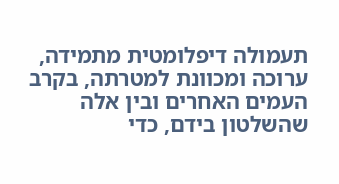תעמולה דיפלומטית מתמידה, ערוכה ומכוונת למטרתה, בקרב העמים האחרים ובין אלה שהשלטון בידם, כדי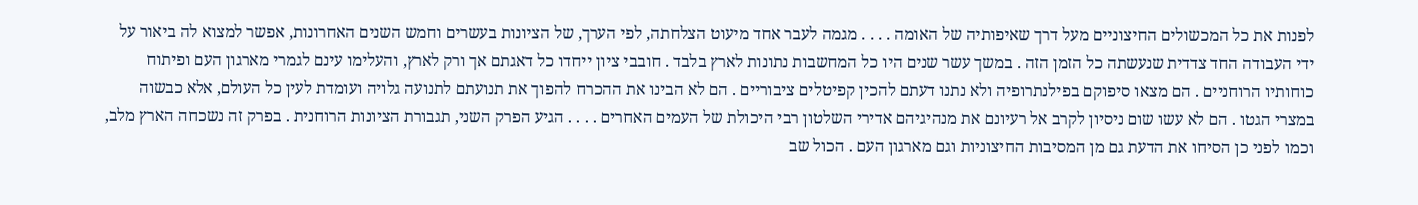לפנות את כל המכשולים החיצוניים מעל דרך שאיפותיה של האומה . . . . מגמה לעבר אחד מיעוט הצלחתה, לפי הערך, של הציונות בעשרים וחמש השנים האחרונות, אפשר למצוא לה ביאור על ידי העבודה החד צדדית שנעשתה כל הזמן הזה . במשך עשר שנים היו כל המחשבות נתונות לארץ בלבד . חובבי ציון ייחדו כל דאגתם אך ורק לארץ, והעלימו עינם לגמרי מארגון העם ופיתוח כוחותיו הרוחניים . הם מצאו סיפוקם בפילנתרופיה ולא נתנו דעתם להכין קפיטלים ציבוריים . הם לא הבינו את ההכרח להפוך את תנועתם לתנועה גלויה ועומדת לעין כל העולם, אלא כבשוה במצרי הגטו . הם לא עשו שום ניסיון לקרב אל רעיונם את מנהיגיהם אדירי השלטון רבי היכולת של העמים האחרים . . . . הגיע הפרק השני, תגבורת הציונות הרוחנית . בפרק זה נשכחה הארץ מלב, וכמו לפני כן הסיחו את הדעת גם מן המסיבות החיצוניות וגם מארגון העם . הכול שב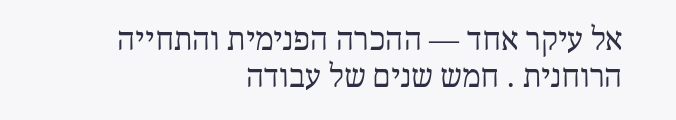אל עיקר אחד — ההכרה הפנימית והתחייה הרוחנית . חמש שנים של עבודה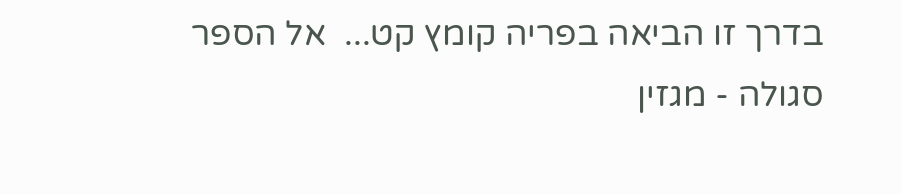בדרך זו הביאה בפריה קומץ קט...  אל הספר
סגולה - מגזין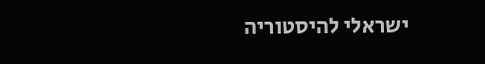ישראלי להיסטוריה